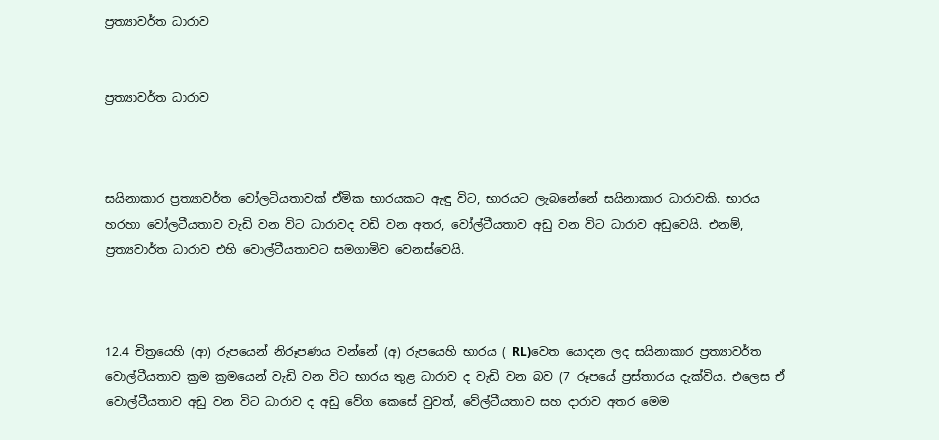ප්‍රත්‍යාවර්ත ධාරාව


ප්‍රත්‍යාවර්ත ධාරාව



සයිනාකාර ප්‍රත්‍යාවර්ත වෝලටියතාවක් ඒමික භාරයකට ඇඳු විට, භාරයට ලැබනේනේ සයිනාකාර ධාරාවකි. භාරය හරහා වෝලටීයතාව වැඩි වන විට ධාරාවද වඩි වන අතර, වෝල්ටීයතාව අඩු වන විට ධාරාව අඩුවෙයි. එනම්, ප්‍රත්‍යවාර්ත ධාරාව එහි වොල්ටීයතාවට සමගාමිව වෙනස්වෙයි.



12.4 චිත්‍රයෙහි (ආ) රුපයෙන් නිරූපණය වන්නේ (අ) රුපයෙහි භාරය ( RL)වෙත යොදන ලද සයිනාකාර ප්‍රත්‍යාවර්ත වොල්ටීයතාව ක්‍රම ක්‍රමයෙන් වැඩි වන විට භාරය තුළ ධාරාව ද වැඩි වන බව (7 රූපයේ ප්‍රස්තාරය දැක්විය. එලෙස ඒ වොල්ටීයතාව අඩු වන විට ධාරාව ද අඩු වේග කෙසේ වුවත්, වේල්ටීයතාව සහ දාරාව අතර මෙම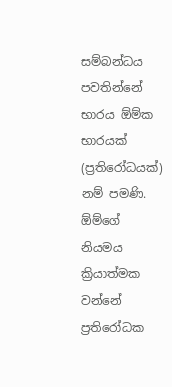සම්බන්ධය පවතින්නේ භාරය ඕම්ක භාරයක් (ප්‍රතිරෝධයක්) නම් පමණි. ඕම්ගේ නියමය ක්‍රියාත්මක වන්නේ ප්‍රතිරෝධක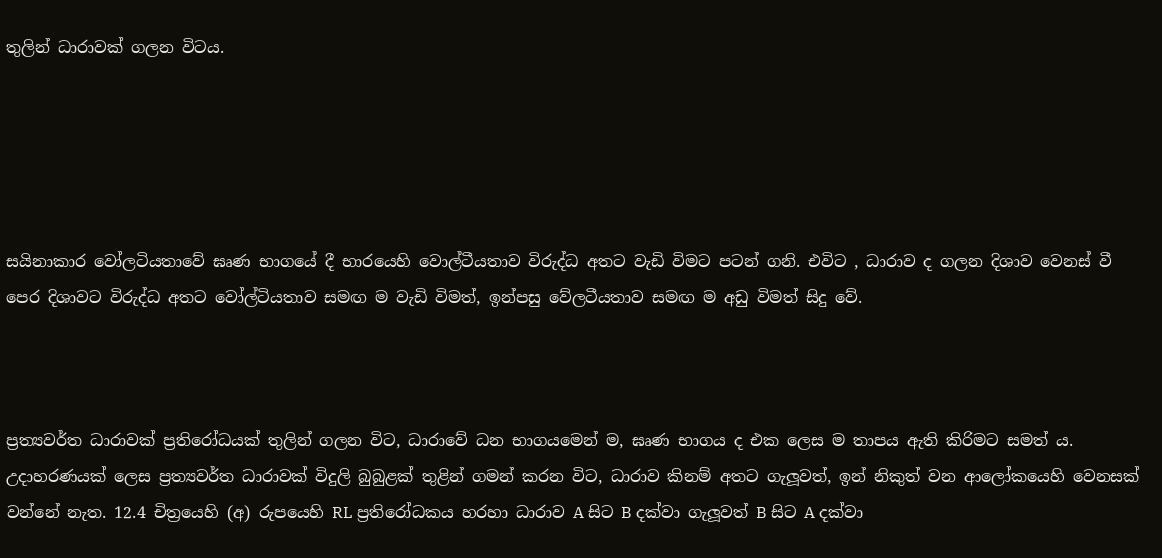තුලින් ධාරාවක් ගලන විටය.





සයිනාකාර වෝලටියතාවේ ඝෘණ භාගයේ දී භාරයෙහි වොල්ටීයතාව විරුද්ධ අතට වැඩි විමට පටන් ගනි. එවිට , ධාරාව ද ගලන දිශාව වෙනස් වී පෙර දිශාවට විරුද්ධ අතට වෝල්ටියතාව සමඟ ම වැඩි විමත්, ඉන්පසු වේලටීයතාව සමඟ ම අඩු විමත් සිදු වේ.



ප්‍රත්‍යවර්ත ධාරාවක් ප්‍රතිරෝධයක් තුලින් ගලන විට, ධාරාවේ ධන භාගයමෙන් ම, ඝෘණ භාගය ද එක ලෙස ම තාපය ඇති කිරිමට සමත් ය. උදාහරණයක් ලෙස ප්‍රත්‍යවර්ත ධාරාවක් විදුලි බුබුළක් තුළින් ගමන් කරන විට, ධාරාව කිනම් අතට ගැලූවත්, ඉන් නිකුත් වන ආලෝකයෙහි වෙනසක් වන්නේ නැත. 12.4 චිත්‍රයෙහි (අ) රුපයෙහි RL ප්‍රතිරෝධකය හරහා ධාරාව A සිට B දක්වා ගැලූවත් B සිට A දක්වා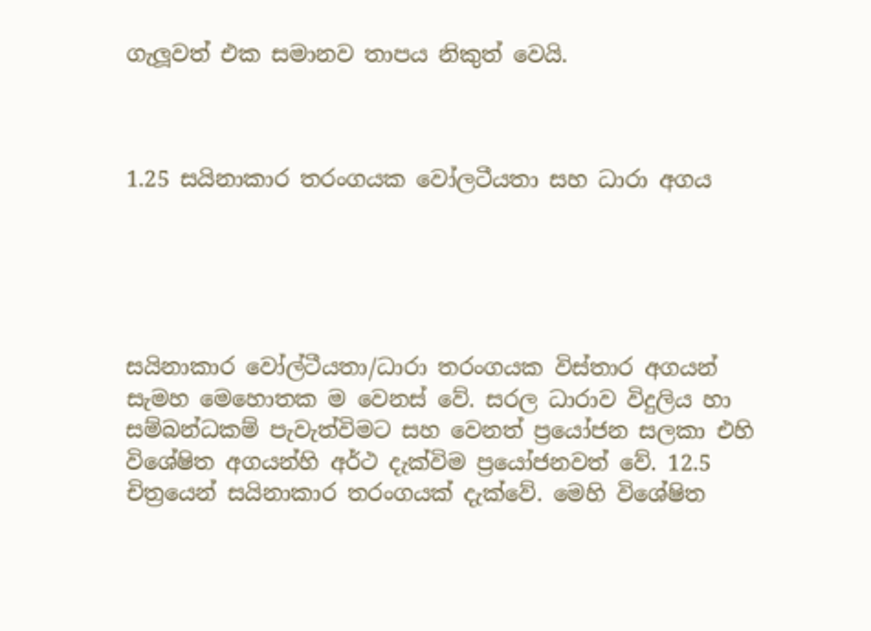ගැලූවත් එක සමානව තාපය නිකුත් වෙයි.



1.25 සයිනාකාර තරංගයක වෝලටීයතා සහ ධාරා අගය





සයිනාකාර වෝල්ටීයතා/ධාරා තරංගයක විස්තාර අගයන් සැමහ මෙහොතක ම වෙනස් වේ. සරල ධාරාව විදුලිය හා සම්බන්ධකම් පැවැත්විමට සහ වෙනත් ප්‍රයෝජන සලකා එහි විශේෂිත අගයන්හි අර්ථ දැක්විම ප්‍රයෝජනවත් වේ. 12.5 චිත්‍රයෙන් සයිනාකාර තරංගයක් දැක්වේ. මෙහි විශේෂිත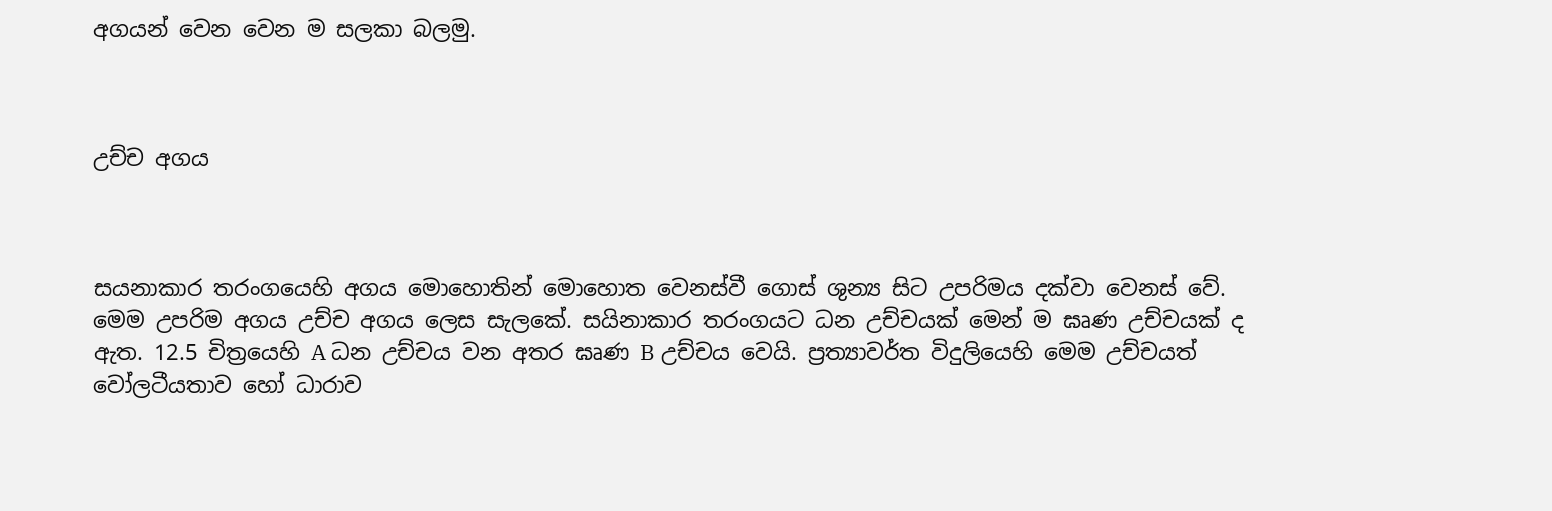අගයන් වෙන වෙන ම සලකා බලමු.



උච්ච අගය



සයනාකාර තරංගයෙහි අගය මොහොතින් මොහොත වෙනස්වී ගොස් ශුන්‍ය සිට උපරිමය දක්වා වෙනස් වේ. මෙම උපරිම අගය උච්ච අගය ලෙස සැලකේ. සයිනාකාර තරංගයට ධන උච්චයක් මෙන් ම ඝෘණ උච්චයක් ද ඇත. 12.5 චිත්‍රයෙහි A ධන උච්චය වන අතර ඝෘණ B උච්චය වෙයි. ප්‍රත්‍යාවර්ත විදුලියෙහි මෙම උච්චයත් වෝලටීයතාව හෝ ධාරාව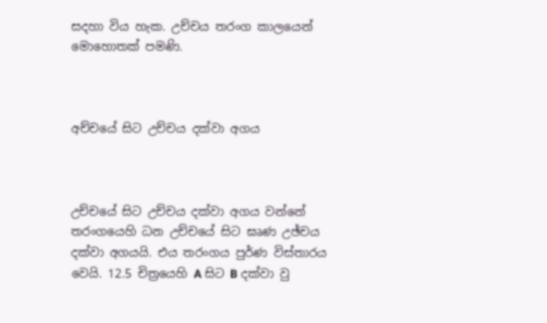සදහා විය හැක. උච්චය තරංග කාලයෙන් මොහොතක් පමණි.



අච්චයේ සිට උච්චය දක්වා අගය



උච්චයේ සිට උච්චය දක්වා අගය වන්නේ තරංගයෙහි ධන උච්චයේ සිට ඝෘණ උඡ්චය දක්වා අගයයි. එය තරංගය පුර්ණ විස්තාරය වෙයි. 12.5 චිත්‍රයෙහි A සිට B දක්වා වු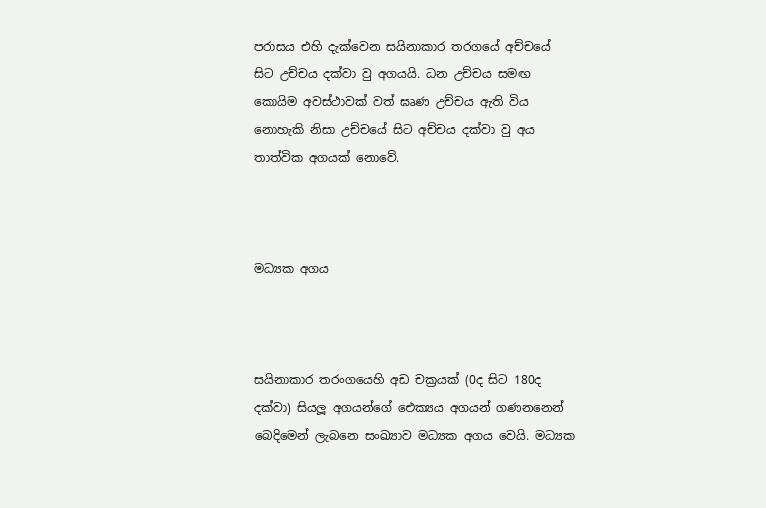පරාසය එහි දැක්වෙන සයිනාකාර තරගයේ අච්චයේ සිට උච්චය දක්වා වු අගයයි. ධන උච්චය සමඟ කොයිම අවස්ථාවක් වත් ඝෘණ උච්චය ඇති විය නොහැකි නිසා උච්චයේ සිට අච්චය දක්වා වු අය තාත්වික අගයක් නොවේ.



මධ්‍යක අගය



සයිනාකාර තරංගයෙහි අඩ චක්‍රයක් (0ද සිට 180ද දක්වා) සියලූ අගයන්ගේ ඓක්‍යය අගයන් ගණනනෙන් බෙදිමෙන් ලැබනෙ සංඛ්‍යාව මධ්‍යක අගය වෙයි. මධ්‍යක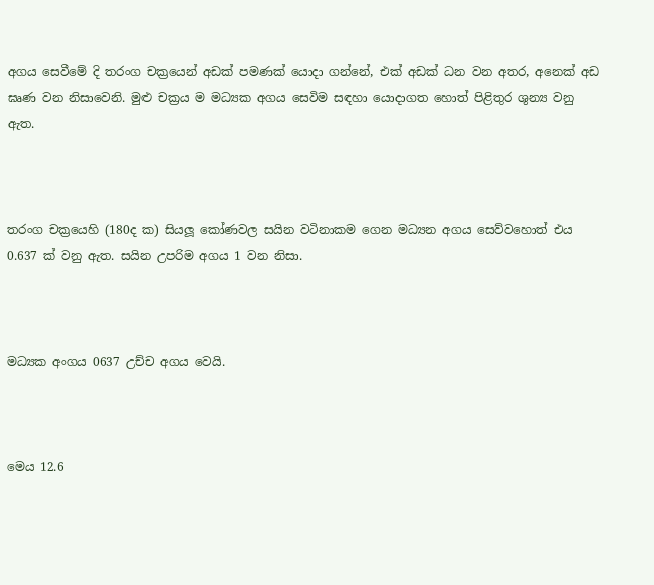අගය සෙවීමේ දි තරංග චක්‍රයෙන් අඩක් පමණක් යොදා ගන්නේ, එක් අඩක් ධන වන අතර, අනෙක් අඩ ඝෘණ වන නිසාවෙනි. මුළු චක්‍රය ම මධ්‍යක අගය සෙවිම සඳහා යොදාගත හොත් පිළිතුර ශුන්‍ය වනු ඇත.



තරංග චක්‍රයෙහි (180ද ක) සියලූ කෝණවල සයින වටිනාකම ගෙන මධ්‍යන අගය සෙව්වහොත් එය 0.637 ක් වනු ඇත. සයින උපරිම අගය 1 වන නිසා.



මධ්‍යක අංගය 0637 උච්ච අගය වෙයි.



මෙය 12.6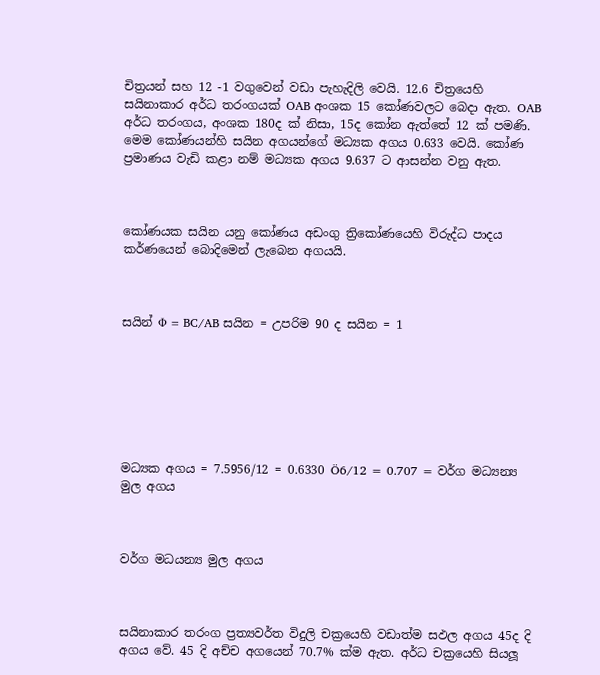චිත්‍රයන් සහ 12 -1 වගුවෙන් වඩා පැහැදිලි වෙයි. 12.6 චිත්‍රයෙහි සයිනාකාර අර්ධ තරංගයක් OAB අංශක 15 කෝණවලට බෙදා ඇත. OAB අර්ධ තරංගය, අංශක 180ද ක් නිසා, 15ද කෝන ඇත්තේ 12 ක් පමණි. මෙම කෝණයන්හි සයින අගයන්ගේ මධ්‍යක අගය 0.633 වෙයි. කෝණ ප්‍රමාණය වැඩි කළා නම් මධ්‍යක අගය 9.637 ට ආසන්න වනු ඇත.



කෝණයක සයින යනු කෝණය අඩංගු ත්‍රිකෝණයෙහි විරුද්ධ පාදය කර්ණයෙන් බොදිමෙන් ලැබෙන අගයයි.



සයින් Φ = BC/AB සයින = උපරිම 90 ද සයින = 1







මධ්‍යක අගය = 7.5956/12 = 0.6330 Ö6/12 = 0.707 = වර්ග මධ්‍යන්‍ය මුල අගය



වර්ග මධයන්‍ය මුල අගය



සයිනාකාර තරංග ප්‍රත්‍යවර්ත විදුලි චක්‍රයෙහි වඩාත්ම සඵල අගය 45ද දි අගය වේ. 45 දි අච්ච අගයෙන් 70.7% ක්ම ඇත. අර්ධ චක්‍රයෙහි සියලූ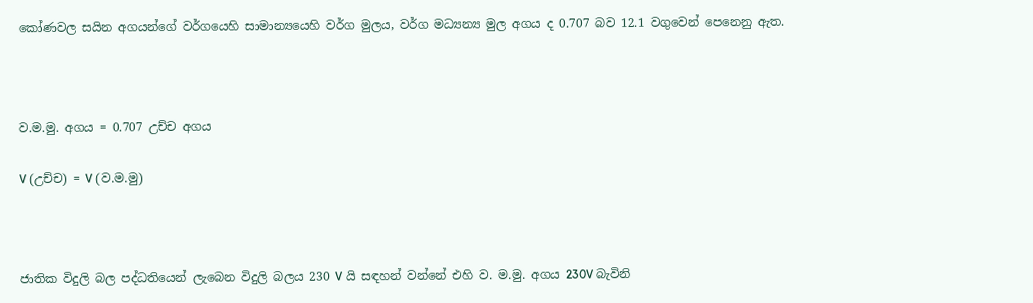කෝණවල සයින අගයන්ගේ වර්ගයෙහි සාමාන්‍යයෙහි වර්ග මුලය, වර්ග මධ්‍යන්‍ය මුල අගය ද 0.707 බව 12.1 වගුවෙන් පෙනෙනු ඇත.



ව.ම.මු. අගය = 0.707 උච්ච අගය

V (උච්ච) = V (ව.ම.මු)



ජාතික විදුලි බල පද්ධතියෙන් ලැබෙන විදුලි බලය 230 V යි සඳහන් වන්නේ එහි ව. ම.මු. අගය 230V බැවිනි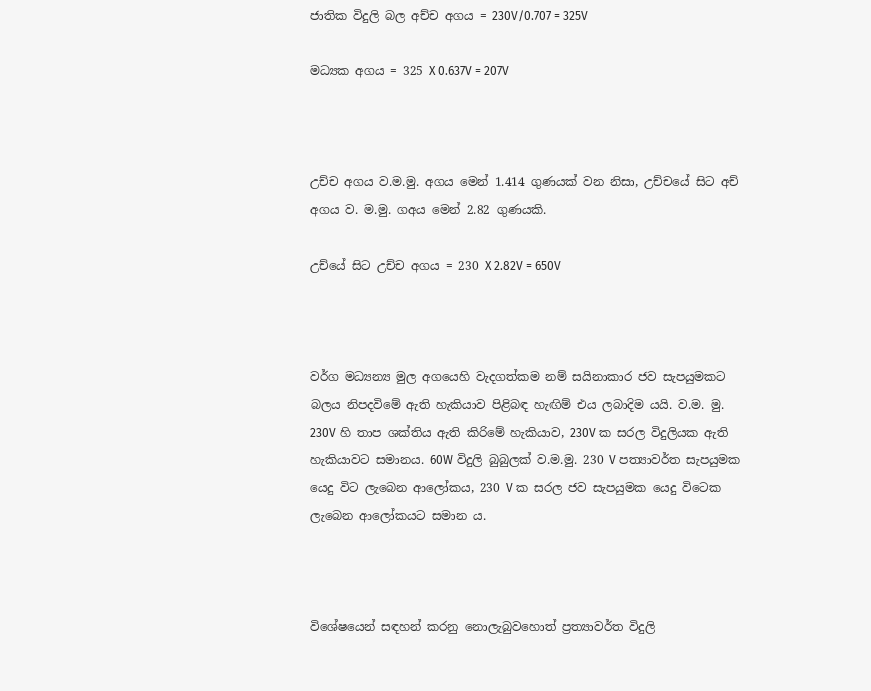ජාතික විදුලි බල අච්ච අගය = 230V/0.707 = 325V

මධ්‍යක අගය = 325 X 0.637V = 207V



උච්ච අගය ව.ම.මු. අගය මෙන් 1.414 ගුණයක් වන නිසා, උච්චයේ සිට අච් අගය ව. ම.මු. ගඅය මෙන් 2.82 ගුණයකි.

උච්යේ සිට උච්ච අගය = 230 X 2.82V = 650V



වර්ග මධ්‍යන්‍ය මුල අගයෙහි වැදගත්කම නම් සයිනාකාර ජව සැපයුමකට බලය නිපදවිමේ ඇති හැකියාව පිළිබඳ හැඟිම් එය ලබාදිම යයි. ව.ම. මු. 230V හි තාප ශක්තිය ඇති කිරිමේ හැකියාව, 230V ක සරල විදුලියක ඇති හැකියාවට සමානය. 60W විදුලි බුබුලක් ව.ම.මු. 230 V පත්‍යාවර්ත සැපයුමක යෙදු විට ලැබෙන ආලෝකය, 230 V ක සරල ජව සැපයුමක යෙදු විටෙක ලැබෙන ආලෝකයට සමාන ය.



විශේෂයෙන් සඳහන් කරනු නොලැබුවහොත් ප්‍රත්‍යාවර්ත විදුලි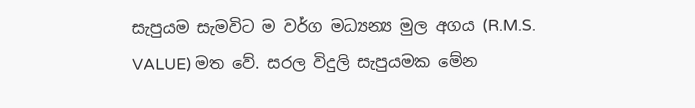සැපුයම සැමවිට ම වර්ග මධ්‍යන්‍ය මුල අගය (R.M.S. VALUE) මත වේ. සරල විදුලි සැපුයමක මේන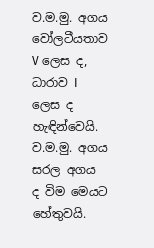ව.ම.මු. අගය වෝලටීයතාව V ලෙස ද, ධාරාව I ලෙස ද හැඳින්වෙයි. ව.ම.මු. අගය සරල අගය ද විම මෙයට හේතුවයි.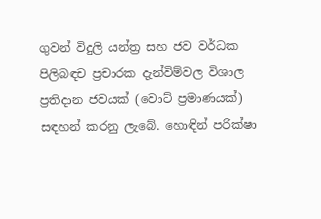ගුවන් විදුලි යන්ත්‍ර සහ ජව වර්ධක පිලිබඳච ප්‍රචාරක දැන්විම්වල විශාල ප්‍රතිදාන ජවයක් (වොට් ප්‍රමාණයක්) සඳහන් කරනු ලැබේ. හොඳින් පරික්ෂා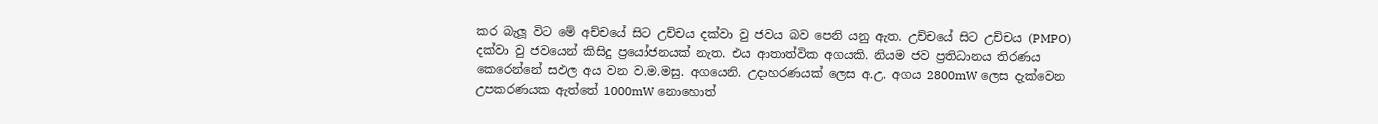කර බැලූ විට මේ අච්චයේ සිට උච්චය දක්වා වු ජවය බව පෙනි යනු ඇත. උච්චයේ සිට උච්චය (PMPO) දක්වා වු ජවයෙන් කිසිදු ප්‍රයෝජනයක් නැත. එය ආතාත්වික අගයකි. නියම ජව ප්‍රතිධානය තිරණය කෙරෙන්නේ සඵල අය වන ව.ම.මසු. අගයෙනි. උදාහරණයක් ලෙස අ.උ. අගය 2800mW ලෙස දැක්වෙන උපකරණයක ඇත්තේ 1000mW නොහොත්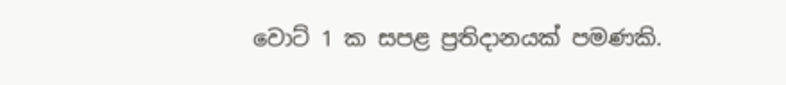වොට් 1 ක සපළ ප්‍රතිදානයක් පමණකි.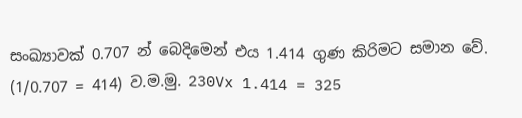සංඛ්‍යාවක් 0.707 න් බෙදිමෙන් එය 1.414 ගුණ කිරිමට සමාන වේ. (1/0.707 = 414) ව.ම.මු. 230Vx 1.414 = 325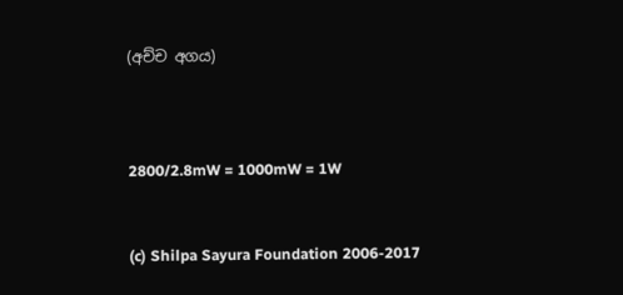(අච්ච අගය)



2800/2.8mW = 1000mW = 1W


(c) Shilpa Sayura Foundation 2006-2017